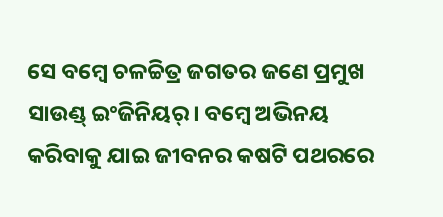ସେ ବମ୍ବେ ଚଳଚ୍ଚିତ୍ର ଜଗତର ଜଣେ ପ୍ରମୁଖ ସାଉଣ୍ଡ୍ ଇଂଜିନିୟର୍। ବମ୍ବେ ଅଭିନୟ କରିବାକୁ ଯାଇ ଜୀବନର କଷଟି ପଥରରେ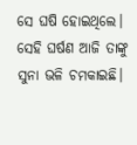ସେ ଘଷି ହୋଇଥିଲେ। ସେହି ଘର୍ଷଣ ଆଜି ତାଙ୍କୁ ସୁନା ଭଳି ଚମକାଇଛି।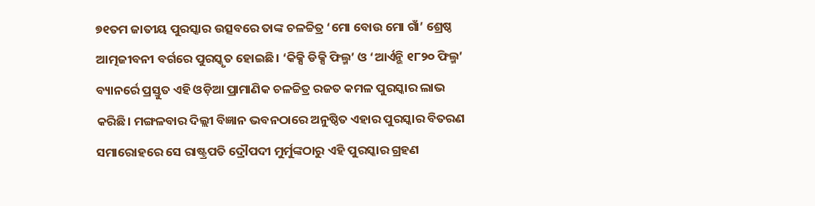୭୧ତମ ଜାତୀୟ ପୁରସ୍କାର ଉତ୍ସବରେ ତାଙ୍କ ଚଳଚ୍ଚିତ୍ର ‘ମୋ ବୋଉ ମୋ ଗାଁ’ ଶ୍ରେଷ୍ଠ ଆତ୍ମଜୀବନୀ ବର୍ଗରେ ପୁରସ୍କୃତ ହୋଇଛି। ‘କିକ୍ସି ଡିକ୍ସି ଫିଲ୍ମ’ ଓ ‘ଆର୍ଏନ୍ଭି ୧୮୨୦ ଫିଲ୍ମ’ ବ୍ୟାନର୍ରେ ପ୍ରସ୍ତୁତ ଏହି ଓଡ଼ିଆ ପ୍ରାମାଣିକ ଚଳଚ୍ଚିତ୍ର ରଜତ କମଳ ପୁରସ୍କାର ଲାଭ କରିଛି। ମଙ୍ଗଳବାର ଦିଲ୍ଲୀ ବିଜ୍ଞାନ ଭବନଠାରେ ଅନୁଷ୍ଠିତ ଏହାର ପୁରସ୍କାର ବିତରଣ ସମାରୋହରେ ସେ ରାଷ୍ଟ୍ରପତି ଦ୍ରୌପଦୀ ମୁର୍ମୁଙ୍କଠାରୁ ଏହି ପୁରସ୍କାର ଗ୍ରହଣ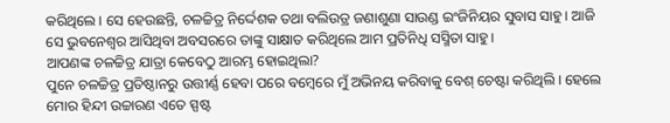କରିଥିଲେ। ସେ ହେଉଛନ୍ତି, ଚଳଚ୍ଚିତ୍ର ନିର୍ଦ୍ଦେଶକ ତଥା ବଲିଉଡ୍ର ଜଣାଶୁଣା ସାଉଣ୍ଡ ଇଂଜିନିୟର ସୁବାସ ସାହୁ। ଆଜି ସେ ଭୁବନେଶ୍ବର ଆସିଥିବା ଅବସରରେ ତାଙ୍କୁ ସାକ୍ଷାତ କରିଥିଲେ ଆମ ପ୍ରତିନିଧି ସସ୍ମିତା ସାହୁ।
ଆପଣଙ୍କ ଚଳଚ୍ଚିତ୍ର ଯାତ୍ରା କେବେଠୁ ଆରମ୍ଭ ହୋଇଥିଲା?
ପୁନେ ଚଳଚ୍ଚିତ୍ର ପ୍ରତିଷ୍ଠାନରୁ ଉତ୍ତୀର୍ଣ୍ଣ ହେବା ପରେ ବମ୍ବେରେ ମୁଁ ଅଭିନୟ କରିବାକୁ ବେଶ୍ ଚେଷ୍ଟା କରିଥିଲି। ହେଲେ ମୋର ହିନ୍ଦୀ ଉଚ୍ଚାରଣ ଏତେ ସ୍ପଷ୍ଟ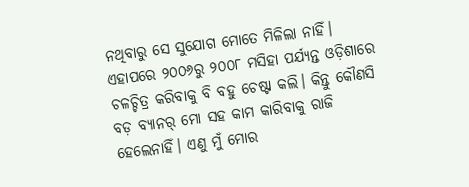ନଥିବାରୁ ସେ ସୁଯୋଗ ମୋତେ ମିଳିଲା ନାହିଁ। ଏହାପରେ ୨୦୦୬ରୁ ୨୦୦୮ ମସିହା ପର୍ଯ୍ୟନ୍ତ ଓଡ଼ିଶାରେ ଚଳଚ୍ଚିତ୍ର କରିବାକୁ ବି ବହୁ ଚେଷ୍ଟା କଲି। କିନ୍ତୁ କୌଣସି ବଡ଼ ବ୍ୟାନର୍ ମୋ ସହ କାମ କାରିବାକୁ ରାଜି ହେଲେନାହିଁ। ଏଣୁ ମୁଁ ମୋର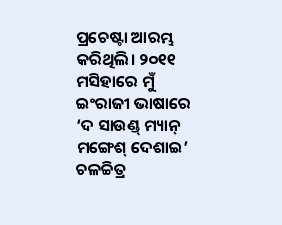ପ୍ରଚେଷ୍ଟା ଆରମ୍ଭ କରିଥିଲି। ୨୦୧୧ ମସିହାରେ ମୁଁ ଇଂରାଜୀ ଭାଷାରେ ‘ଦ ସାଉଣ୍ଡ୍ ମ୍ୟାନ୍ ମଙ୍ଗେଶ୍ ଦେଶାଇ’ ଚଳଚ୍ଚିତ୍ର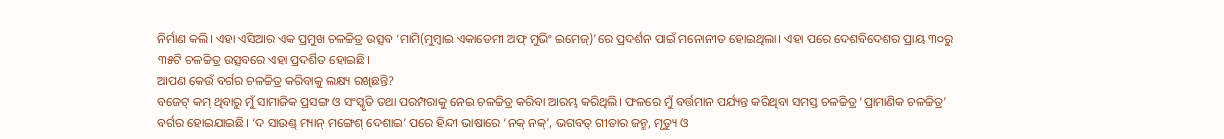ନିର୍ମାଣ କଲି। ଏହା ଏସିଆର ଏକ ପ୍ରମୁଖ ଚଳଚ୍ଚିତ୍ର ଉତ୍ସବ ‘ମାମି(ମୁମ୍ବାଇ ଏକାଡେମୀ ଅଫ୍ ମୁଭିଂ ଇମେଜ୍)’ରେ ପ୍ରଦର୍ଶନ ପାଇଁ ମନୋନୀତ ହୋଇଥିଲା। ଏହା ପରେ ଦେଶବିଦେଶର ପ୍ରାୟ ୩୦ରୁ ୩୫ଟି ଚଳଚ୍ଚିତ୍ର ଉତ୍ସବରେ ଏହା ପ୍ରଦର୍ଶିତ ହୋଇଛି।
ଆପଣ କେଉଁ ବର୍ଗର ଚଳଚ୍ଚିତ୍ର କରିବାକୁ ଲକ୍ଷ୍ୟ ରଖିଛନ୍ତି?
ବଜେଟ୍ କମ୍ ଥିବାରୁ ମୁଁ ସାମାଜିକ ପ୍ରସଙ୍ଗ ଓ ସଂସ୍କୃତି ତଥା ପରମ୍ପରାକୁ ନେଇ ଚଳଚ୍ଚିତ୍ର କରିବା ଆରମ୍ଭ କରିଥିଲି। ଫଳରେ ମୁଁ ବର୍ତ୍ତମାନ ପର୍ଯ୍ୟନ୍ତ କରିଥିବା ସମସ୍ତ ଚଳଚ୍ଚିତ୍ର ‘ପ୍ରାମାଣିକ ଚଳଚ୍ଚିତ୍ର’ ବର୍ଗର ହୋଇଯାଇଛି। ‘ଦ ସାଉଣ୍ଡ୍ ମ୍ୟାନ୍ ମଙ୍ଗେଶ୍ ଦେଶାଇ’ ପରେ ହିନ୍ଦୀ ଭାଷାରେ ‘ନକ୍ ନକ୍’, ଭଗବତ୍ ଗୀତାର ଜନ୍ମ, ମୃତ୍ୟୁ ଓ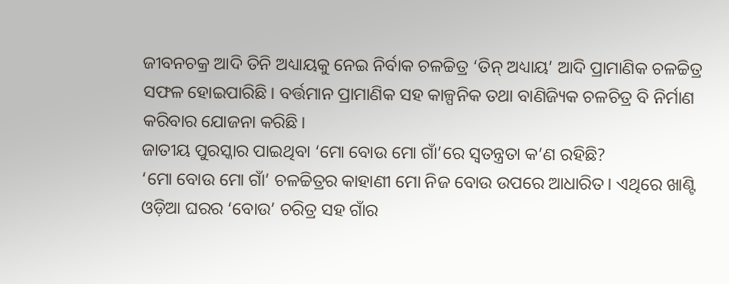ଜୀବନଚକ୍ର ଆଦି ତିନି ଅଧ୍ୟାୟକୁ ନେଇ ନିର୍ବାକ ଚଳଚ୍ଚିତ୍ର ‘ତିନ୍ ଅଧ୍ୟାୟ’ ଆଦି ପ୍ରାମାଣିକ ଚଳଚ୍ଚିତ୍ର ସଫଳ ହୋଇପାରିଛି। ବର୍ତ୍ତମାନ ପ୍ରାମାଣିକ ସହ କାଳ୍ପନିକ ତଥା ବାଣିଜ୍ୟିକ ଚଳଚିତ୍ର ବି ନିର୍ମାଣ କରିବାର ଯୋଜନା କରିଛି।
ଜାତୀୟ ପୁରସ୍କାର ପାଇଥିବା ‘ମୋ ବୋଉ ମୋ ଗାଁ’ରେ ସ୍ବତନ୍ତ୍ରତା କ’ଣ ରହିଛି?
‘ମୋ ବୋଉ ମୋ ଗାଁ’ ଚଳଚ୍ଚିତ୍ରର କାହାଣୀ ମୋ ନିଜ ବୋଉ ଉପରେ ଆଧାରିତ। ଏଥିରେ ଖାଣ୍ଟି ଓଡ଼ିଆ ଘରର ‘ବୋଉ’ ଚରିତ୍ର ସହ ଗାଁର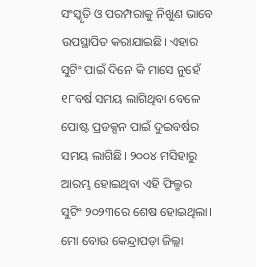ସଂସ୍କୃତି ଓ ପରମ୍ପରାକୁ ନିଖୁଣ ଭାବେ ଉପସ୍ଥାପିତ କରାଯାଇଛି। ଏହାର ସୁଟିଂ ପାଇଁ ଦିନେ କି ମାସେ ନୁହେଁ ୧୮ବର୍ଷ ସମୟ ଲାଗିଥିବା ବେଳେ ପୋଷ୍ଟ ପ୍ରଡକ୍ସନ ପାଇଁ ଦୁଇବର୍ଷର ସମୟ ଲାଗିଛି। ୨୦୦୪ ମସିହାରୁ ଆରମ୍ଭ ହୋଇଥିବା ଏହି ଫିଲ୍ମର ସୁଟିଂ ୨୦୨୩ରେ ଶେଷ ହୋଇଥିଲା। ମୋ ବୋଉ କେନ୍ଦ୍ରାପଡ଼ା ଜିଲ୍ଲା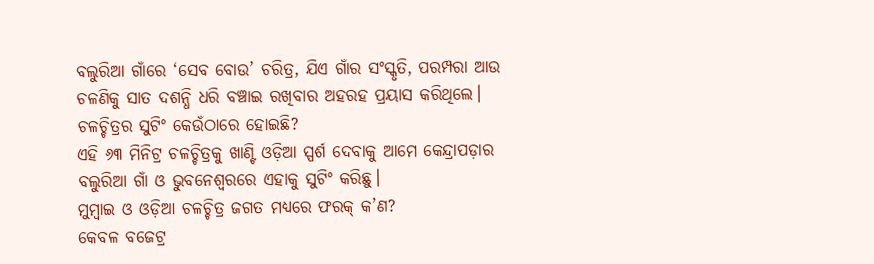ବଲୁରିଆ ଗାଁରେ ‘ସେବ ବୋଉ’ ଚରିତ୍ର, ଯିଏ ଗାଁର ସଂସ୍କୃତି, ପରମ୍ପରା ଆଉ ଚଳଣିକୁ ସାତ ଦଶନ୍ଧି ଧରି ବଞ୍ଚାଇ ରଖିବାର ଅହରହ ପ୍ରୟାସ କରିଥିଲେ।
ଚଳଚ୍ଚିତ୍ରର ସୁଟିଂ କେଉଁଠାରେ ହୋଇଛି?
ଏହି ୬୩ ମିନିଟ୍ର ଚଳଚ୍ଚିତ୍ରକୁ ଖାଣ୍ଟି ଓଡ଼ିଆ ସ୍ପର୍ଶ ଦେବାକୁ ଆମେ କେନ୍ଦ୍ରାପଡ଼ାର ବଲୁରିଆ ଗାଁ ଓ ଭୁବନେଶ୍ବରରେ ଏହାକୁ ସୁଟିଂ କରିଛୁ।
ମୁମ୍ବାଇ ଓ ଓଡ଼ିଆ ଚଳଚ୍ଚିତ୍ର ଜଗତ ମଧ୍ୟରେ ଫରକ୍ କ’ଣ?
କେବଳ ବଜେଟ୍ର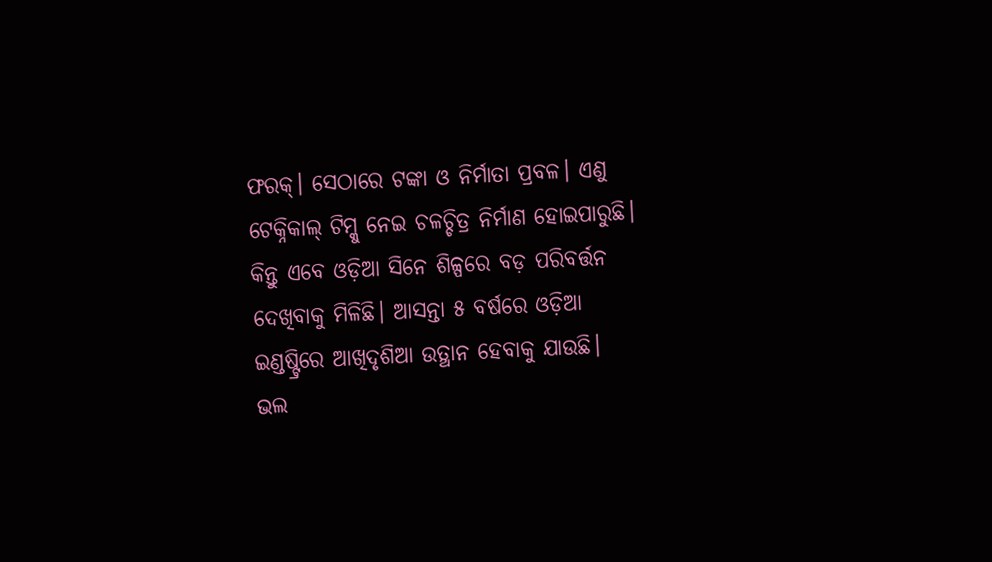ଫରକ୍। ସେଠାରେ ଟଙ୍କା ଓ ନିର୍ମାତା ପ୍ରବଳ। ଏଣୁ ଟେକ୍ନିକାଲ୍ ଟିମ୍କୁ ନେଇ ଚଳଚ୍ଚିତ୍ର ନିର୍ମାଣ ହୋଇପାରୁଛି। କିନ୍ତୁ ଏବେ ଓଡ଼ିଆ ସିନେ ଶିଳ୍ପରେ ବଡ଼ ପରିବର୍ତ୍ତନ ଦେଖିବାକୁ ମିଳିଛି। ଆସନ୍ତା ୫ ବର୍ଷରେ ଓଡ଼ିଆ ଇଣ୍ଡଷ୍ଟ୍ରିରେ ଆଖିଦୃଶିଆ ଉତ୍ଥାନ ହେବାକୁ ଯାଉଛି।
ଭଲ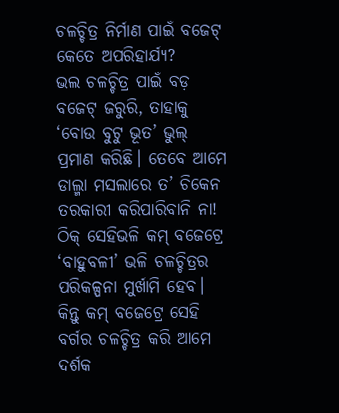ଚଳଚ୍ଚିତ୍ର ନିର୍ମାଣ ପାଇଁ ବଜେଟ୍ କେତେ ଅପରିହାର୍ଯ୍ୟ?
ଭଲ ଚଳଚ୍ଚିତ୍ର ପାଇଁ ବଡ଼ ବଜେଟ୍ ଜରୁରି, ତାହାକୁ ‘ବୋଉ ବୁଟୁ ଭୂତ’ ଭୁଲ୍ ପ୍ରମାଣ କରିଛି। ତେବେ ଆମେ ଡାଲ୍ମା ମସଲାରେ ତ’ ଚିକେନ ତରକାରୀ କରିପାରିବାନି ନା! ଠିକ୍ ସେହିଭଳି କମ୍ ବଜେଟ୍ରେ ‘ବାହୁବଳୀ’ ଭଳି ଚଳଚ୍ଚିତ୍ରର ପରିକଳ୍ପନା ମୁର୍ଖାମି ହେବ। କିନ୍ତୁ କମ୍ ବଜେଟ୍ରେ ସେହି ବର୍ଗର ଚଳଚ୍ଚିତ୍ର କରି ଆମେ ଦର୍ଶକ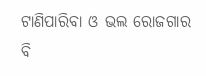ଟାଣିପାରିବା ଓ ଭଲ ରୋଜଗାର ବି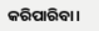କରିପାରିବା।